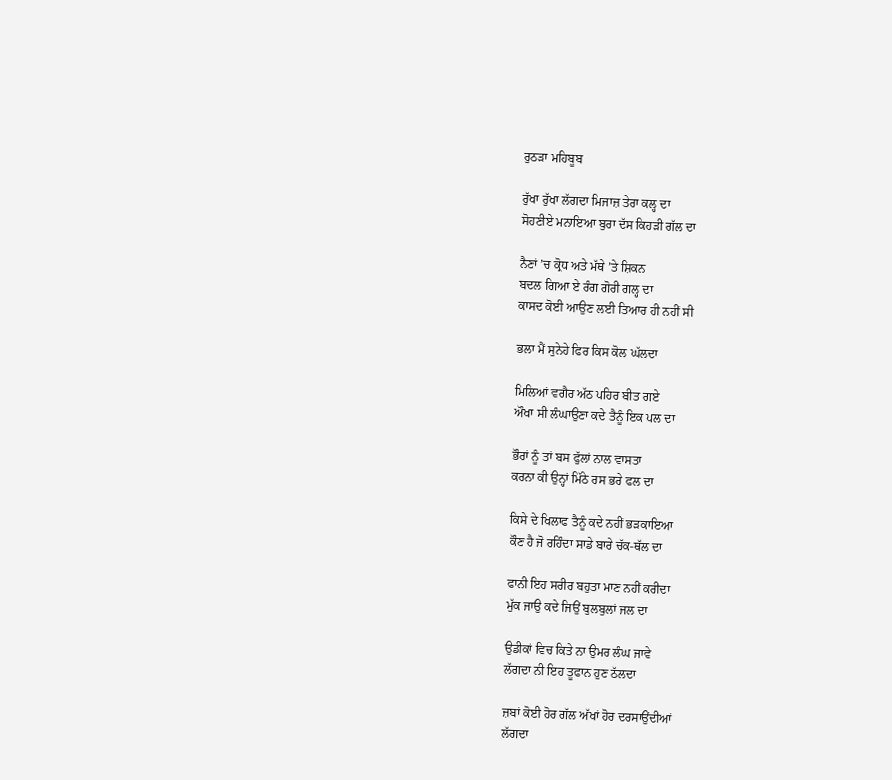ਰੁਠੜਾ ਮਹਿਬੂਬ

ਰੁੱਖਾ ਰੁੱਖਾ ਲੱਗਦਾ ਮਿਜਾਜ਼ ਤੇਰਾ ਕਲ੍ਹ ਦਾ
ਸੋਹਣੀਏ ਮਨਾਇਆ ਬੁਰਾ ਦੱਸ ਕਿਹੜੀ ਗੱਲ ਦਾ

ਨੈਣਾਂ ’ਚ ਕ੍ਰੋਧ ਅਤੇ ਮੱਥੇ ’ਤੇ ਸ਼ਿਕਨ
ਬਦਲ ਗਿਆ ਏ ਰੰਗ ਗੋਰੀ ਗਲ੍ਹ ਦਾ
ਕਾਸਦ ਕੋਈ ਆਉਣ ਲਈ ਤਿਆਰ ਹੀ ਨਹੀਂ ਸੀ

ਭਲਾ ਮੈਂ ਸੁਨੇਹੇ ਫਿਰ ਕਿਸ ਕੋਲ ਘੱਲਦਾ

ਮਿਲਿਆਂ ਵਗੈਰ ਅੱਠ ਪਹਿਰ ਬੀਤ ਗਏ
ਔਖਾ ਸੀ ਲੰਘਾਉਣਾ ਕਦੇ ਤੈਨੂੰ ਇਕ ਪਲ ਦਾ

ਭੌਰਾਂ ਨੂੰ ਤਾਂ ਬਸ ਫੁੱਲਾਂ ਨਾਲ ਵਾਸਤਾ
ਕਰਨਾ ਕੀ ਉਨ੍ਹਾਂ ਮਿੱਠੇ ਰਸ ਭਰੇ ਫਲ ਦਾ

ਕਿਸੇ ਦੇ ਖਿਲਾਫ ਤੈਨੂੰ ਕਦੇ ਨਹੀਂ ਭੜਕਾਇਆ
ਕੌਣ ਹੈ ਜੋ ਰਹਿੰਦਾ ਸਾਡੇ ਬਾਰੇ ਚੱਕ-ਥੱਲ ਦਾ

ਫਾਨੀ ਇਹ ਸਰੀਰ ਬਹੁਤਾ ਮਾਣ ਨਹੀਂ ਕਰੀਦਾ
ਮੁੱਕ ਜਾਉ ਕਦੇ ਜਿਉਂ ਬੁਲਬੁਲਾਂ ਜਲ ਦਾ

ਉਡੀਕਾਂ ਵਿਚ ਕਿਤੇ ਨਾ ਉਮਰ ਲੰਘ ਜਾਵੇ
ਲੱਗਦਾ ਨੀ ਇਹ ਤੂਫਾਨ ਹੁਣ ਠੱਲਦਾ

ਜ਼ਬਾਂ ਕੋਈ ਹੋਰ ਗੱਲ ਅੱਖਾਂ ਹੋਰ ਦਰਸਾਉਂਦੀਆਂ
ਲੱਗਦਾ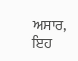ਅਸਾਰ, ਇਹ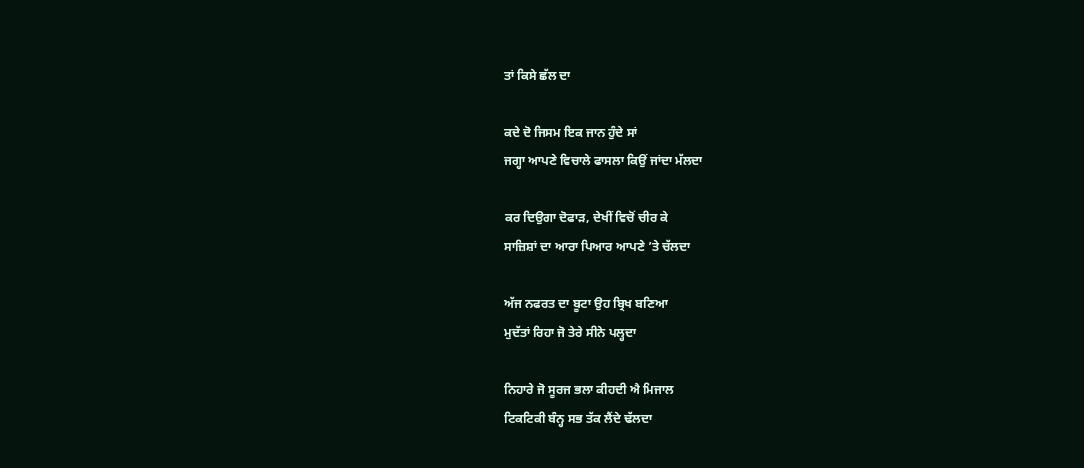ਤਾਂ ਕਿਸੇ ਛੱਲ ਦਾ

ਕਦੇ ਦੋ ਜਿਸਮ ਇਕ ਜਾਨ ਹੁੰਦੇ ਸਾਂ
ਜਗ੍ਹਾ ਆਪਣੇ ਵਿਚਾਲੇ ਫਾਸਲਾ ਕਿਉਂ ਜਾਂਦਾ ਮੱਲਦਾ

ਕਰ ਦਿਉਗਾ ਦੋਫਾੜ, ਦੇਖੀਂ ਵਿਚੋਂ ਚੀਰ ਕੇ
ਸਾਜ਼ਿਸ਼ਾਂ ਦਾ ਆਰਾ ਪਿਆਰ ਆਪਣੇ ’ਤੇ ਚੱਲਦਾ

ਅੱਜ ਨਫਰਤ ਦਾ ਬੂਟਾ ਉਹ ਬ੍ਰਿਖ ਬਣਿਆ
ਮੁਦੱਤਾਂ ਰਿਹਾ ਜੋ ਤੇਰੇ ਸੀਨੇ ਪਲ੍ਹਦਾ

ਨਿਹਾਰੇ ਜੋ ਸੂਰਜ ਭਲਾ ਕੀਹਦੀ ਐ ਮਿਜਾਲ
ਟਿਕਟਿਕੀ ਬੰਨ੍ਹ ਸਭ ਤੱਕ ਲੈਂਦੇ ਢੱਲਦਾ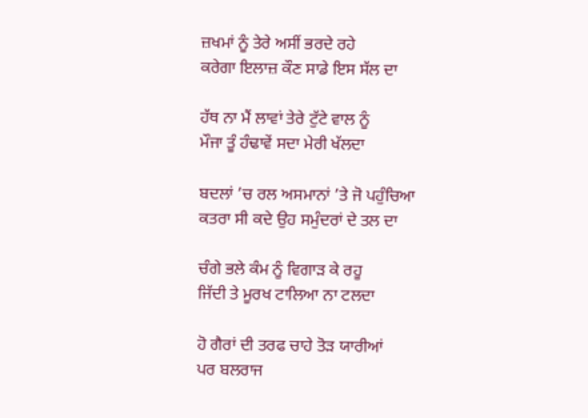ਜ਼ਖਮਾਂ ਨੂੰ ਤੇਰੇ ਅਸੀਂ ਭਰਦੇ ਰਹੇ
ਕਰੇਗਾ ਇਲਾਜ਼ ਕੌਣ ਸਾਡੇ ਇਸ ਸੱਲ ਦਾ

ਹੱਥ ਨਾ ਮੈਂ ਲਾਵਾਂ ਤੇਰੇ ਟੁੱਟੇ ਵਾਲ ਨੂੰ
ਮੌਜਾ ਤੂੰ ਹੰਢਾਵੇਂ ਸਦਾ ਮੇਰੀ ਖੱਲਦਾ

ਬਦਲਾਂ ’ਚ ਰਲ ਅਸਮਾਨਾਂ ’ਤੇ ਜੋ ਪਹੁੰਚਿਆ
ਕਤਰਾ ਸੀ ਕਦੇ ਉਹ ਸਮੁੰਦਰਾਂ ਦੇ ਤਲ ਦਾ

ਚੰਗੇ ਭਲੇ ਕੰਮ ਨੂੰ ਵਿਗਾੜ ਕੇ ਰਹੂ
ਜਿੱਦੀ ਤੇ ਮੂਰਖ ਟਾਲਿਆ ਨਾ ਟਲਦਾ

ਹੋ ਗੈਰਾਂ ਦੀ ਤਰਫ ਚਾਹੇ ਤੋੜ ਯਾਰੀਆਂ
ਪਰ ਬਲਰਾਜ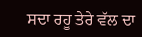ਸਦਾ ਰਹੂ ਤੇਰੇ ਵੱਲ ਦਾ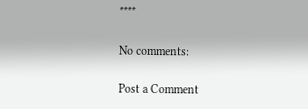****

No comments:

Post a Comment